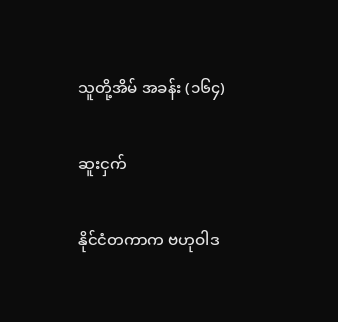သူတို့အိမ် အခန်း (၁၆၄)

ဆူးငှက်

နိုင်ငံတကာက ဗဟုဝါဒ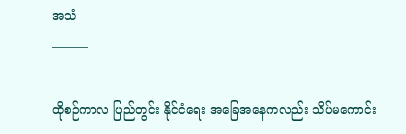အသံ
———

ထိုစဉ်ကာလ ပြည်တွင်း နိုင်ငံရေး အခြေအနေကလည်း သိပ်မကောင်း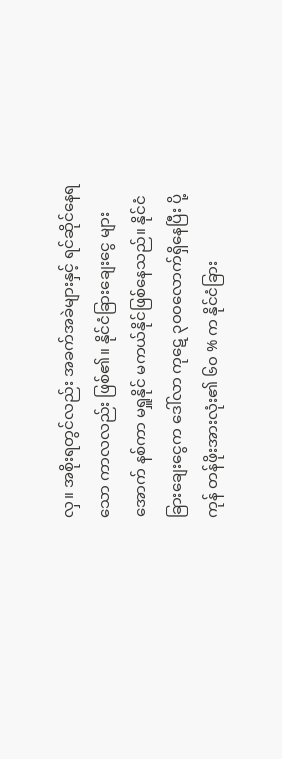လှ။ အစိုးရတွင်လည်း အခက်အခဲများနှင့် ရင်ဆိုင်နေရသော ကာလလည်း ဖြစ်၏။ နိုင်ငံခြားချေးငွေ များအောက် နစ်ကာ မရှူနိုင် မကယ်နိုင်ဖြစ်နေသည်။ နိုင်ငံခြားချေးငွေက ဒေါ်လာ ကုဋေ ၃၀၀လောက်ရှိနေပြီး ပို့ကုန် တန်ဖိုးအားလုံး၏ ၆၀ % က နိုင်ငံခြား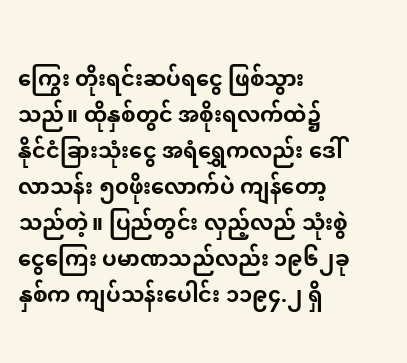ကြွေး တိုးရင်းဆပ်ရငွေ ဖြစ်သွားသည်။ ထိုနှစ်တွင် အစိုးရလက်ထဲ၌ နိုင်ငံခြားသုံးငွေ အရံရွှေကလည်း ဒေါ်လာသန်း ၅၀ဖိုးလောက်ပဲ ကျန်တော့သည်တဲ့။ ပြည်တွင်း လှည့်လည် သုံးစွဲငွေကြေး ပမာဏသည်လည်း ၁၉၆၂ခုနှစ်က ကျပ်သန်းပေါင်း ၁၁၉၄.၂ ရှိ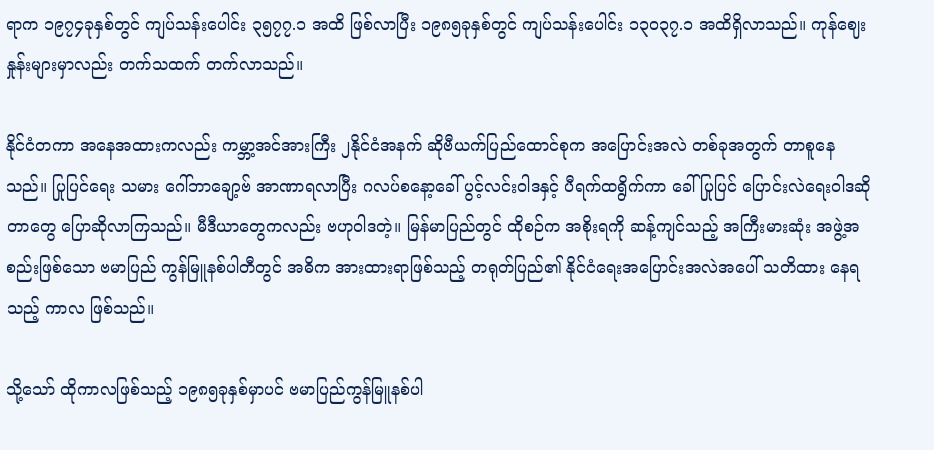ရာက ၁၉၇၄ခုနှစ်တွင် ကျပ်သန်းပေါင်း ၃၅၇၇.၁ အထိ ဖြစ်လာပြီး ၁၉၈၅ခုနှစ်တွင် ကျပ်သန်းပေါင်း ၁၃၀၃၇.၁ အထိရှိလာသည်။ ကုန်ဈေးနှုန်းများမှာလည်း တက်သထက် တက်လာသည်။

နိုင်ငံတကာ အနေအထားကလည်း ကမ္ဘာ့အင်အားကြီး ၂နိုင်ငံအနက် ဆိုဗီယက်ပြည်ထောင်စုက အပြောင်းအလဲ တစ်ခုအတွက် တာစူနေသည်။ ပြုပြင်ရေး သမား ဂေါ်ဘာချော့ဗ် အာဏာရလာပြီး ဂလပ်စနော့ခေါ် ပွင့်လင်းဝါဒနှင့် ပီရက်ထရွိက်ကာ ခေါ် ပြုပြင် ပြောင်းလဲရေးဝါဒဆိုတာတွေ ပြောဆိုလာကြသည်။ မီဒီယာတွေကလည်း ဗဟုဝါဒတဲ့။ မြန်မာပြည်တွင် ထိုစဉ်က အစိုးရကို ဆန့်ကျင်သည့် အကြီးမားဆုံး အဖွဲ့အစည်းဖြစ်သော ဗမာပြည် ကွန်မြူနစ်ပါတီတွင် အဓိက အားထားရာဖြစ်သည့် တရုတ်ပြည်၏ နိုင်ငံရေးအပြောင်းအလဲအပေါ် သတိထား နေရသည့် ကာလ ဖြစ်သည်။

သို့သော် ထိုကာလဖြစ်သည့် ၁၉၈၅ခုနှစ်မှာပင် ဗမာပြည်ကွန်မြူနစ်ပါ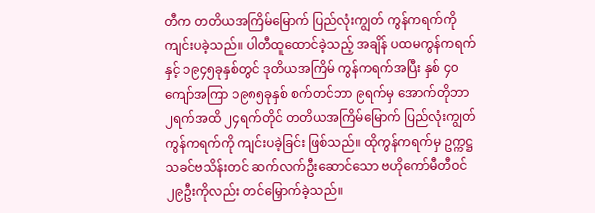တီက တတိယအကြိမ်မြောက် ပြည်လုံးကျွတ် ကွန်ကရက်ကို ကျင်းပခဲ့သည်။ ပါတီထူထောင်ခဲ့သည့် အချိန် ပထမကွန်ကရက်နှင့် ၁၉၄၅ခုနှစ်တွင် ဒုတိယအကြိမ် ကွန်ကရက်အပြီး နှစ် ၄၀ကျော်အကြာ ၁၉၈၅ခုနှစ် စက်တင်ဘာ ၉ရက်မှ အောက်တိုဘာ ၂ရက်အထိ ၂၄ရက်တိုင် တတိယအကြိမ်မြောက် ပြည်လုံးကျွတ် ကွန်ကရက်ကို ကျင်းပခဲ့ခြင်း ဖြစ်သည်။ ထိုကွန်ကရက်မှ ဥက္ကဋ္ဌ သခင်ဗသိန်းတင် ဆက်လက်ဦးဆောင်သော ဗဟိုကော်မီတီဝင် ၂၉ဦးကိုလည်း တင်မြှောက်ခဲ့သည်။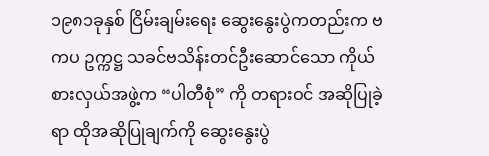၁၉၈၁ခုနှစ် ငြိမ်းချမ်းရေး ဆွေးနွေးပွဲကတည်းက ဗကပ ဥက္ကဋ္ဌ သခင်ဗသိန်းတင်ဦးဆောင်သော ကိုယ်စားလှယ်အဖွဲ့က “ပါတီစုံ” ကို တရားဝင် အဆိုပြုခဲ့ရာ ထိုအဆိုပြုချက်ကို ဆွေးနွေးပွဲ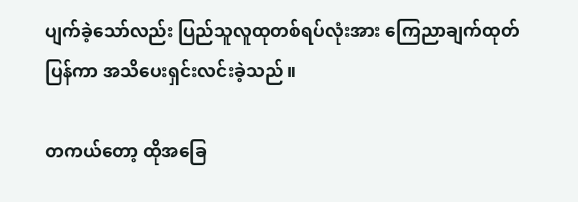ပျက်ခဲ့သော်လည်း ပြည်သူလူထုတစ်ရပ်လုံးအား ကြေညာချက်ထုတ်ပြန်ကာ အသိပေးရှင်းလင်းခဲ့သည်။

တကယ်တော့ ထိုအခြေ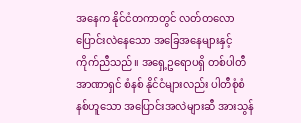အနေက နိုင်ငံတကာတွင် လတ်တလောပြောင်းလဲနေသော အခြေအနေများနှင့် ကိုက်ညီသည်။ အရှေ့ဥရောပရှိ တစ်ပါတီ အာဏာရှင် စံနစ် နိုင်ငံများလည်း ပါတီစုံစံနစ်ဟူသော အပြောင်းအလဲများဆီ အားသွန်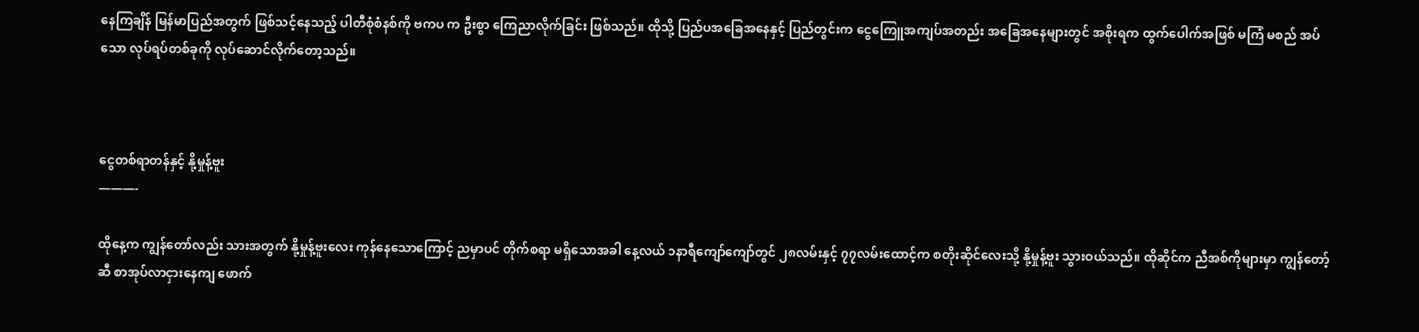နေကြချိန် မြန်မာပြည်အတွက် ဖြစ်သင့်နေသည့် ပါတီစုံစံနစ်ကို ဗကပ က ဦးစွာ ကြေညာလိုက်ခြင်း ဖြစ်သည်။ ထိုသို့ ပြည်ပအခြေအနေနှင့် ပြည်တွင်းက ငွေကြေူအကျပ်အတည်း အခြေအနေများတွင် အစိုးရက ထွက်ပေါက်အဖြစ် မကြံ မစည် အပ်သော လုပ်ရပ်တစ်ခုကို လုပ်ဆောင်လိုက်တော့သည်။



ငွေတစ်ရာတန်နှင့် နို့မှုန့်ဗူး
———-

ထိုနေ့က ကျွန်တော်လည်း သားအတွက် နို့မှုန့်ဗူးလေး ကုန်နေသောကြောင့် ညမှာပင် တိုက်စရာ မရှိသောအခါ နေ့လယ် ၁နာရီကျော်ကျော်တွင် ၂၈လမ်းနှင့် ၇၇လမ်းထောင့်က စတိုးဆိုင်လေးသို့ နို့မှုန့်ဗူး သွားဝယ်သည်။ ထိုဆိုင်က ညီအစ်ကိုများမှာ ကျွန်တော့်ဆီ စာအုပ်လာငှားနေကျ ဖောက်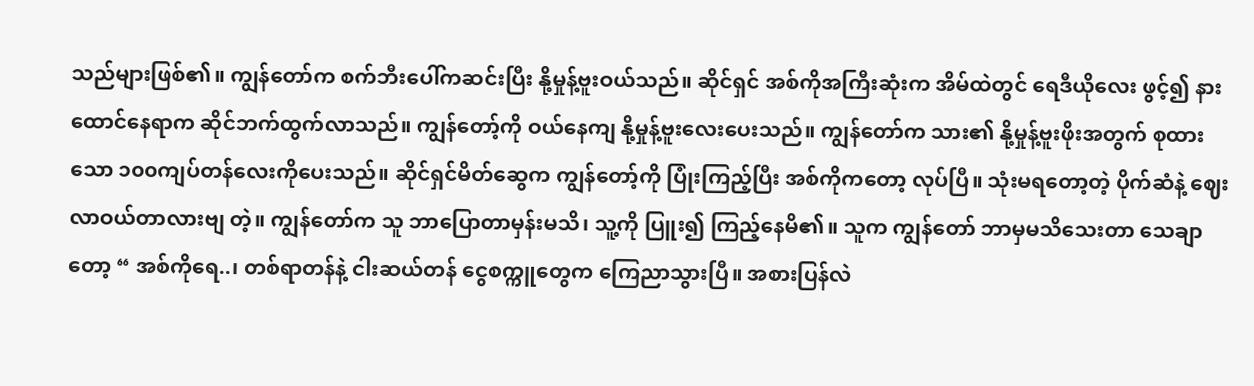သည်များဖြစ်၏။ ကျွန်တော်က စက်ဘီးပေါ်ကဆင်းပြီး နို့မှုန့်ဗူးဝယ်သည်။ ဆိုင်ရှင် အစ်ကိုအကြီးဆုံးက အိမ်ထဲတွင် ရေဒီယိုလေး ဖွင့်၍ နားထောင်နေရာက ဆိုင်ဘက်ထွက်လာသည်။ ကျွန်တော့်ကို ဝယ်နေကျ နို့မှုန့်ဗူးလေးပေးသည်။ ကျွန်တော်က သား၏ နို့မှုန့်ဗူးဖိုးအတွက် စုထားသော ၁၀၀ကျပ်တန်လေးကိုပေးသည်။ ဆိုင်ရှင်မိတ်ဆွေက ကျွန်တော့်ကို ပြုံးကြည့်ပြီး အစ်ကိုကတော့ လုပ်ပြီ။ သုံးမရတော့တဲ့ ပိုက်ဆံနဲ့ ဈေးလာဝယ်တာလားဗျ တဲ့။ ကျွန်တော်က သူ ဘာပြောတာမှန်းမသိ၊ သူ့ကို ပြူး၍ ကြည့်နေမိ၏။ သူက ကျွန်တော် ဘာမှမသိသေးတာ သေချာတော့ “ အစ်ကိုရေ..၊ တစ်ရာတန်နဲ့ ငါးဆယ်တန် ငွေစက္ကူတွေက ကြေညာသွားပြီ။ အစားပြန်လဲ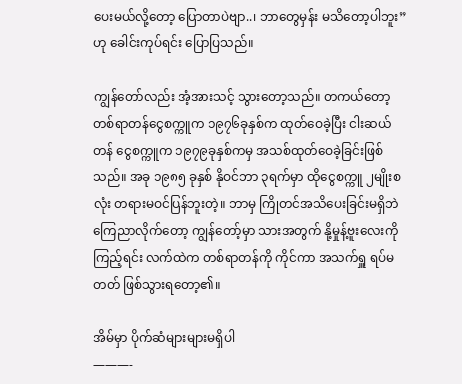ပေးမယ်လို့တော့ ပြောတာပဲဗျာ..၊ ဘာတွေမှန်း မသိတော့ပါဘူး” ဟု ခေါင်းကုပ်ရင်း ပြောပြသည်။

ကျွန်တော်လည်း အံ့အားသင့် သွားတော့သည်။ တကယ်တော့ တစ်ရာတန်ငွေစက္ကူက ၁၉၇၆ခုနှစ်က ထုတ်ဝေခဲ့ပြီး ငါးဆယ်တန် ငွေစက္ကူက ၁၉၇၉ခုနှစ်ကမှ အသစ်ထုတ်ဝေခဲ့ခြင်းဖြစ်သည်။ အခု ၁၉၈၅ ခုနှစ် နိုဝင်ဘာ ၃ရက်မှာ ထိုငွေစက္ကူ ၂မျိုးစလုံး တရားမဝင်ပြန်ဘူးတဲ့။ ဘာမှ ကြိုတင်အသိပေးခြင်းမရှိဘဲ ကြေညာလိုက်တော့ ကျွန်တော့်မှာ သားအတွက် နို့မှုန့်ဗူးလေးကို ကြည့်ရင်း လက်ထဲက တစ်ရာတန်ကို ကိုင်ကာ အသက်ရှူ ရပ်မတတ် ဖြစ်သွားရတော့၏။

အိမ်မှာ ပိုက်ဆံများများမရှိပါ
———-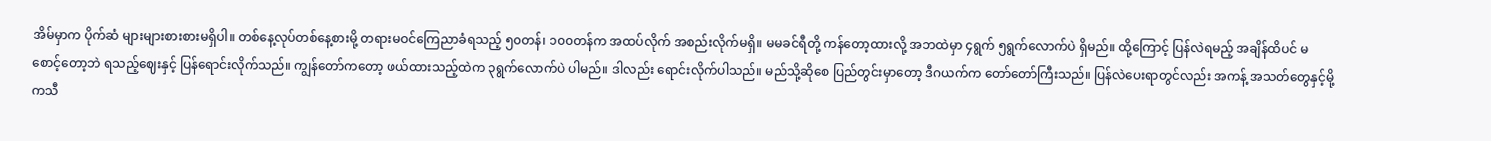အိမ်မှာက ပိုက်ဆံ များများစားစားမရှိပါ။ တစ်နေ့လုပ်တစ်နေ့စားမို့ တရားမဝင်ကြေညာခံရသည့် ၅၀တန်၊ ၁၀၀တန်က အထပ်လိုက် အစည်းလိုက်မရှိ။ မမခင်ရီတို့ ကန်တော့ထားလို့ အဘထဲမှာ ၄ရွက် ၅ရွက်လောက်ပဲ ရှိမည်။ ထို့ကြောင့် ပြန်လဲရမည့် အချိန်ထိပင် မစောင့်တော့ဘဲ ရသည့်ဈေးနှင့် ပြန်ရောင်းလိုက်သည်။ ကျွန်တော်ကတော့ ဖယ်ထားသည့်ထဲက ၃ရွက်လောက်ပဲ ပါမည်။ ဒါလည်း ရောင်းလိုက်ပါသည်။ မည်သို့ဆိုစေ ပြည်တွင်းမှာတော့ ဒီဂယက်က တော်တော်ကြီးသည်။ ပြန်လဲပေးရာတွင်လည်း အကန့် အသတ်တွေနှင့်မို့ ကသီ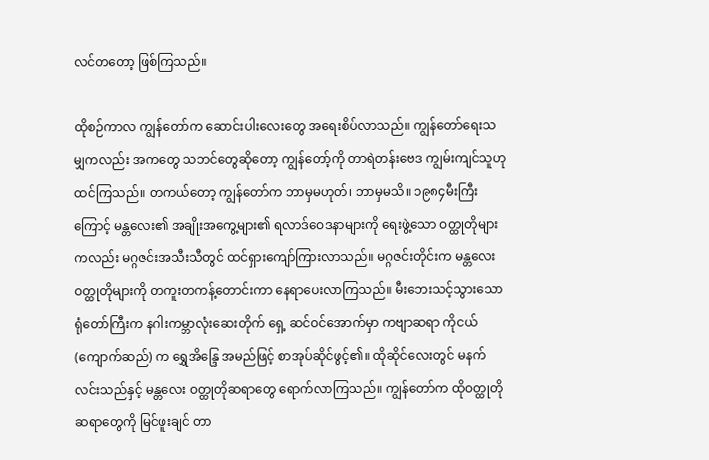လင်တတော့ ဖြစ်ကြသည်။

ထိုစဉ်ကာလ ကျွန်တော်က ဆောင်းပါးလေးတွေ အရေးစိပ်လာသည်။ ကျွန်တော်ရေးသမျှကလည်း အကတွေ သဘင်တွေဆိုတော့ ကျွန်တော့်ကို တာရဲတန်းဗေဒ ကျွမ်းကျင်သူဟု ထင်ကြသည်။ တကယ်တော့ ကျွန်တော်က ဘာမှမဟုတ်၊ ဘာမှမသိ။ ၁၉၈၄မီးကြီးကြောင့် မန္တလေး၏ အချိုးအကွေ့များ၏ ရလာဒ်ဝေဒနာများကို ရေးဖွဲ့သော ဝတ္ထုတိုများကလည်း မဂ္ဂဇင်းအသီးသီတွင် ထင်ရှားကျော်ကြားလာသည်။ မဂ္ဂဇင်းတိုင်းက မန္တလေးဝတ္ထုတိုများကို တကူးတကန့်တောင်းကာ နေရာပေးလာကြသည်။ မီးဘေးသင့်သွားသော ရုံတော်ကြီးက နဂါးကမ္ဘာလုံးဆေးတိုက် ရှေ့ ဆင်ဝင်အောက်မှာ ကဗျာဆရာ ကိုငယ် (ကျောက်ဆည်) က ရွှေအိန္ဒြေ အမည်ဖြင့် စာအုပ်ဆိုင်ဖွင့်၏။ ထိုဆိုင်လေးတွင် မနက်လင်းသည်နှင့် မန္တလေး ဝတ္ထုတိုဆရာတွေ ရောက်လာကြသည်။ ကျွန်တော်က ထိုဝတ္ထုတိုဆရာတွေကို မြင်ဖူးချင် တာ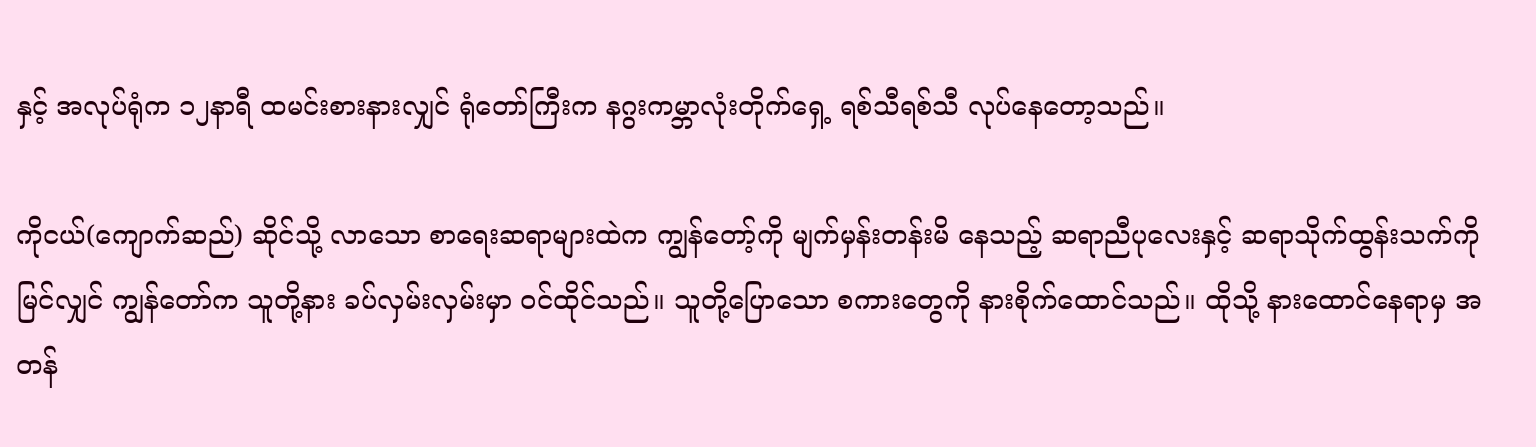နှင့် အလုပ်ရုံက ၁၂နာရီ ထမင်းစားနားလျှင် ရုံတော်ကြီးက နဂွးကမ္ဘာလုံးတိုက်ရှေ့ ရစ်သီရစ်သီ လုပ်နေတော့သည်။

ကိုငယ်(ကျောက်ဆည်) ဆိုင်သို့ လာသော စာရေးဆရာများထဲက ကျွန်တော့်ကို မျက်မှန်းတန်းမိ နေသည့် ဆရာညီပုလေးနှင့် ဆရာသိုက်ထွန်းသက်ကို မြင်လျှင် ကျွန်တော်က သူတို့နား ခပ်လှမ်းလှမ်းမှာ ဝင်ထိုင်သည်။ သူတို့ပြောသော စကားတွေကို နားစိုက်ထောင်သည်။ ထိုသို့ နားထောင်နေရာမှ အတန်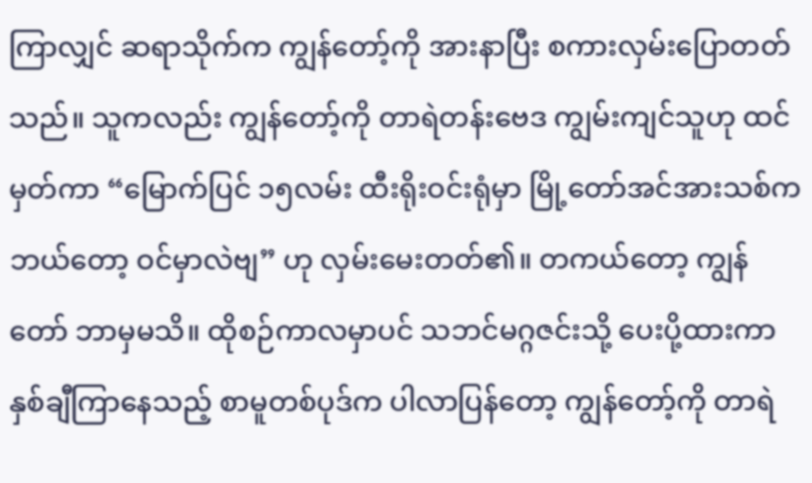ကြာလျှင် ဆရာသိုက်က ကျွန်တော့်ကို အားနာပြီး စကားလှမ်းပြောတတ်သည်။ သူကလည်း ကျွန်တော့်ကို တာရဲတန်းဗေဒ ကျွမ်းကျင်သူဟု ထင်မှတ်ကာ “မြောက်ပြင် ၁၅လမ်း ထီးရိုးဝင်းရုံမှာ မြို့တော်အင်အားသစ်က ဘယ်တော့ ဝင်မှာလဲဗျ” ဟု လှမ်းမေးတတ်၏။ တကယ်တော့ ကျွန်တော် ဘာမှမသိ။ ထိုစဉ်ကာလမှာပင် သဘင်မဂ္ဂဇင်းသို့ ပေးပို့ထားကာ နှစ်ချီကြာနေသည့် စာမူတစ်ပုဒ်က ပါလာပြန်တော့ ကျွန်တော့်ကို တာရဲ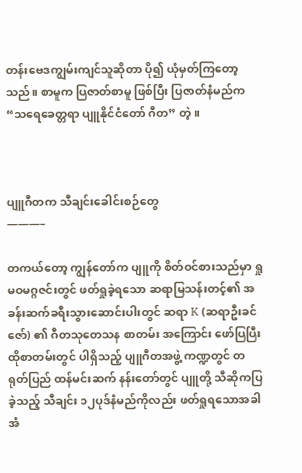တန်းဗေဒကျွမ်းကျင်သူဆိုတာ ပို၍ ယုံမှတ်ကြတော့သည်။ စာမူက ပြဇာတ်စာမူ ဖြစ်ပြီး ပြဇာတ်နံမည်က “သရေခေတ္တရာ ပျူနိုင်ငံတော် ဂီတ” တဲ့။



ပျူဂီတက သီချင်းခေါင်းစဉ်တွေ
———–

တကယ်တော့ ကျွန်တော်က ပျူကို စိတ်ဝင်စားသည်မှာ ရှုမဝမဂ္ဂဇင်းတွင် ဖတ်ရှုခဲ့ရသော ဆရာမြသန်းတင့်၏ အခန်းဆက်ခရီးသွားဆောင်းပါးတွင် ဆရာ K (ဆရာဦးခင်ဇော်) ၏ ဂီတသုတေသန စာတမ်း အကြောင်း ဖော်ပြပြီး ထိုစာတမ်းတွင် ပါရှိသည့် ပျူဂီတအဖွဲ့ ကဏ္ဍတွင် တရုတ်ပြည် ထန်မင်းဆက် နန်းတော်တွင် ပျူတို့ သီဆိုကပြခဲ့သည့် သီချင်း ၁၂ပုဒ်နံမည်ကိုလည်း ဖတ်ရှုရသောအခါ အံ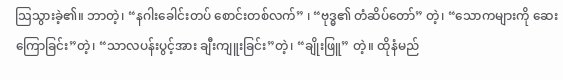သြသွားခဲ့၏။ ဘာတဲ့၊ “နဂါးခေါင်းတပ် စောင်းတစ်လက်” ၊ “ဗုဒ္ဓ၏ တံဆိပ်တော်” တဲ့၊ “သောကများကို ဆေးကြောခြင်း”တဲ့၊ “သာလပန်းပွင့်အား ချီးကျူးခြင်း”တဲ့၊ “ချိုးဖြူ” တဲ့။ ထိုနံမည်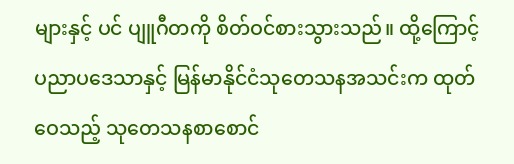များနှင့် ပင် ပျူဂီတကို စိတ်ဝင်စားသွားသည်။ ထို့ကြောင့် ပညာပဒေသာနှင့် မြန်မာနိုင်ငံသုတေသနအသင်းက ထုတ်ဝေသည့် သုတေသနစာစောင်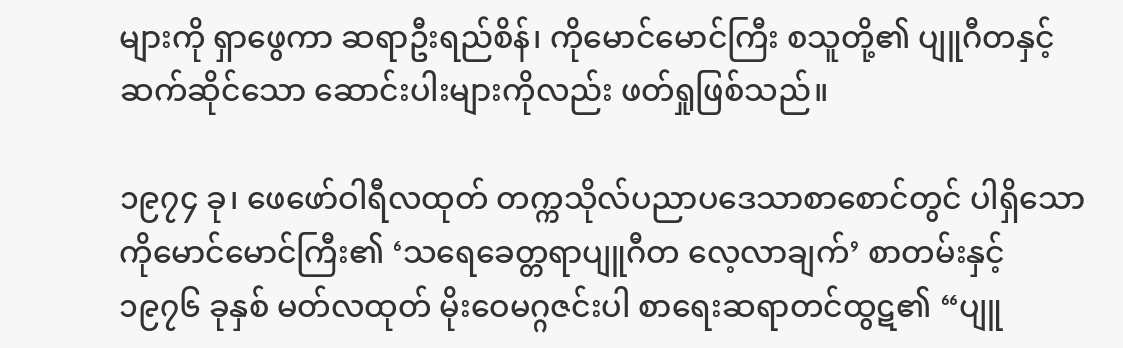များကို ရှာဖွေကာ ဆရာဦးရည်စိန်၊ ကိုမောင်မောင်ကြီး စသူတို့၏ ပျူဂီတနှင့် ဆက်ဆိုင်သော ဆောင်းပါးများကိုလည်း ဖတ်ရှုဖြစ်သည်။

၁၉၇၄ ခု၊ ဖေဖော်ဝါရီလထုတ် တက္ကသိုလ်ပညာပဒေသာစာစောင်တွင် ပါရှိသော ကိုမောင်မောင်ကြီး၏ ‘သရေခေတ္တရာပျူဂီတ လေ့လာချက်’ စာတမ်းနှင့် ၁၉၇၆ ခုနှစ် မတ်လထုတ် မိုးဝေမဂ္ဂဇင်းပါ စာရေးဆရာတင်ထွဋ၏ “ပျူ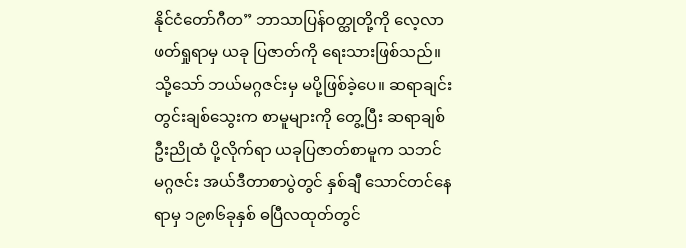နိုင်ငံတော်ဂီတ” ဘာသာပြန်ဝတ္ထုတို့ကို လေ့လာဖတ်ရှုရာမှ ယခု ပြဇာတ်ကို ရေးသားဖြစ်သည်။ သို့သော် ဘယ်မဂ္ဂဇင်းမှ မပို့ဖြစ်ခဲ့ပေ။ ဆရာချင်းတွင်းချစ်သွေးက စာမူများကို တွေ့ပြီး ဆရာချစ်ဦးညိုထံ ပို့လိုက်ရာ ယခုပြဇာတ်စာမူက သဘင်မဂ္ဂဇင်း အယ်ဒီတာစာပွဲတွင် နှစ်ချီ သောင်တင်နေရာမှ ၁၉၈၆ခုနှစ် ဓပြီလထုတ်တွင်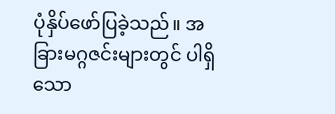ပုံနှိပ်ဖော်ပြခဲ့သည်။ အခြားမဂ္ဂဇင်းများတွင် ပါရှိသော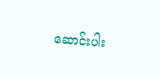ဆောင်းပါး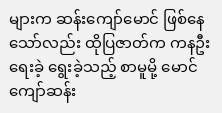များက ဆန်းကျော်မောင် ဖြစ်နေသော်လည်း ထိုပြဇာတ်က ကနဦးရေးခဲ့ ရွေးခဲ့သည့် စာမူမို့ မောင်ကျော်ဆန်း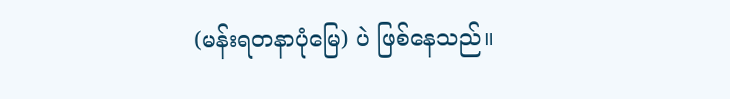(မန်းရတနာပုံမြေ) ပဲ ဖြစ်နေသည်။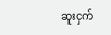ဆူးငှက်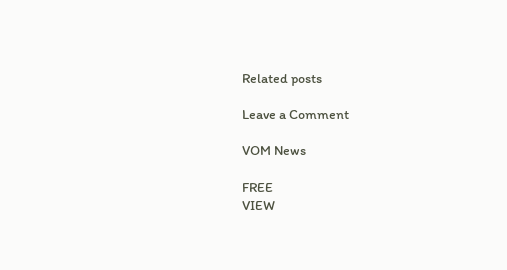Related posts

Leave a Comment

VOM News

FREE
VIEW